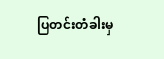ပြတင်းတံခါးမှ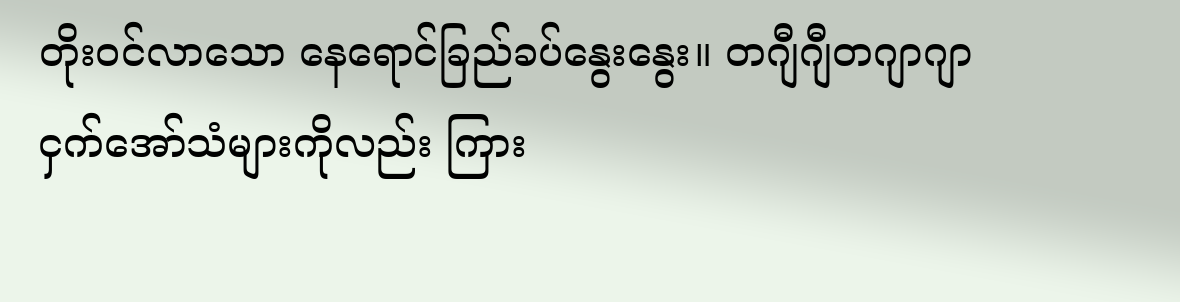တိုးဝင်လာသော နေရောင်ခြည်ခပ်နွေးနွေး။ တဂျီဂျီတဂျာဂျာ ငှက်အော်သံများကိုလည်း ကြား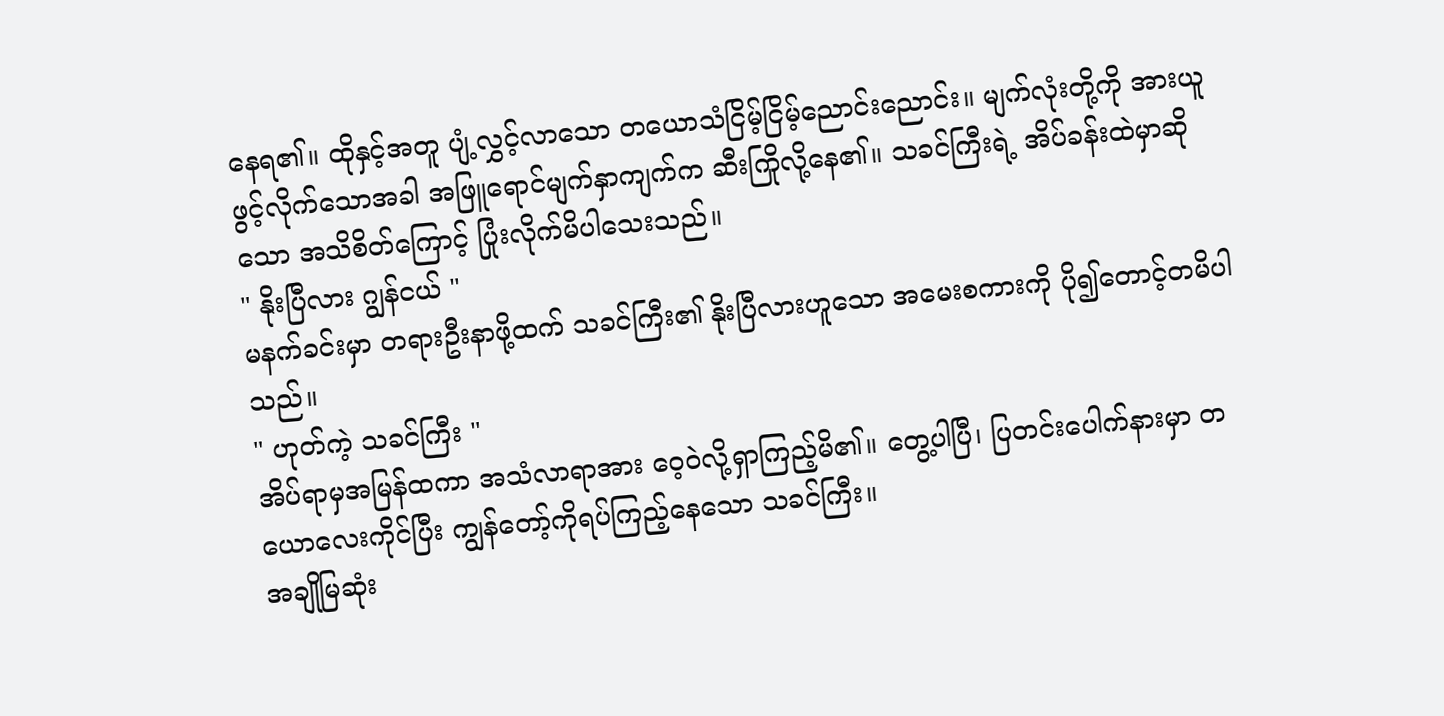နေရ၏။ ထိုနှင့်အတူ ပျံ့လွှင့်လာသော တယောသံငြိမ့်ငြိမ့်ညောင်းညောင်း။ မျက်လုံးတို့ကို အားယူဖွင့်လိုက်သောအခါ အဖြူရောင်မျက်နှာကျက်က ဆီးကြိုလို့နေ၏။ သခင်ကြီးရဲ့ အိပ်ခန်းထဲမှာဆိုသော အသိစိတ်ကြောင့် ပြုံးလိုက်မိပါသေးသည်။
" နိုးပြီလား ဂျွန်ငယ် "
မနက်ခင်းမှာ တရားဦးနာဖို့ထက် သခင်ကြီး၏ နိုးပြီလားဟူသော အမေးစကားကို ပို၍တောင့်တမိပါသည်။
" ဟုတ်ကဲ့ သခင်ကြီး "
အိပ်ရာမှအမြန်ထကာ အသံလာရာအား ဝေ့ဝဲလို့ရှာကြည့်မိ၏။ တွေ့ပါပြီ၊ ပြတင်းပေါက်နားမှာ တယောလေးကိုင်ပြီး ကျွန်တော့်ကိုရပ်ကြည့်နေသော သခင်ကြီး။
အချိုမြဆုံး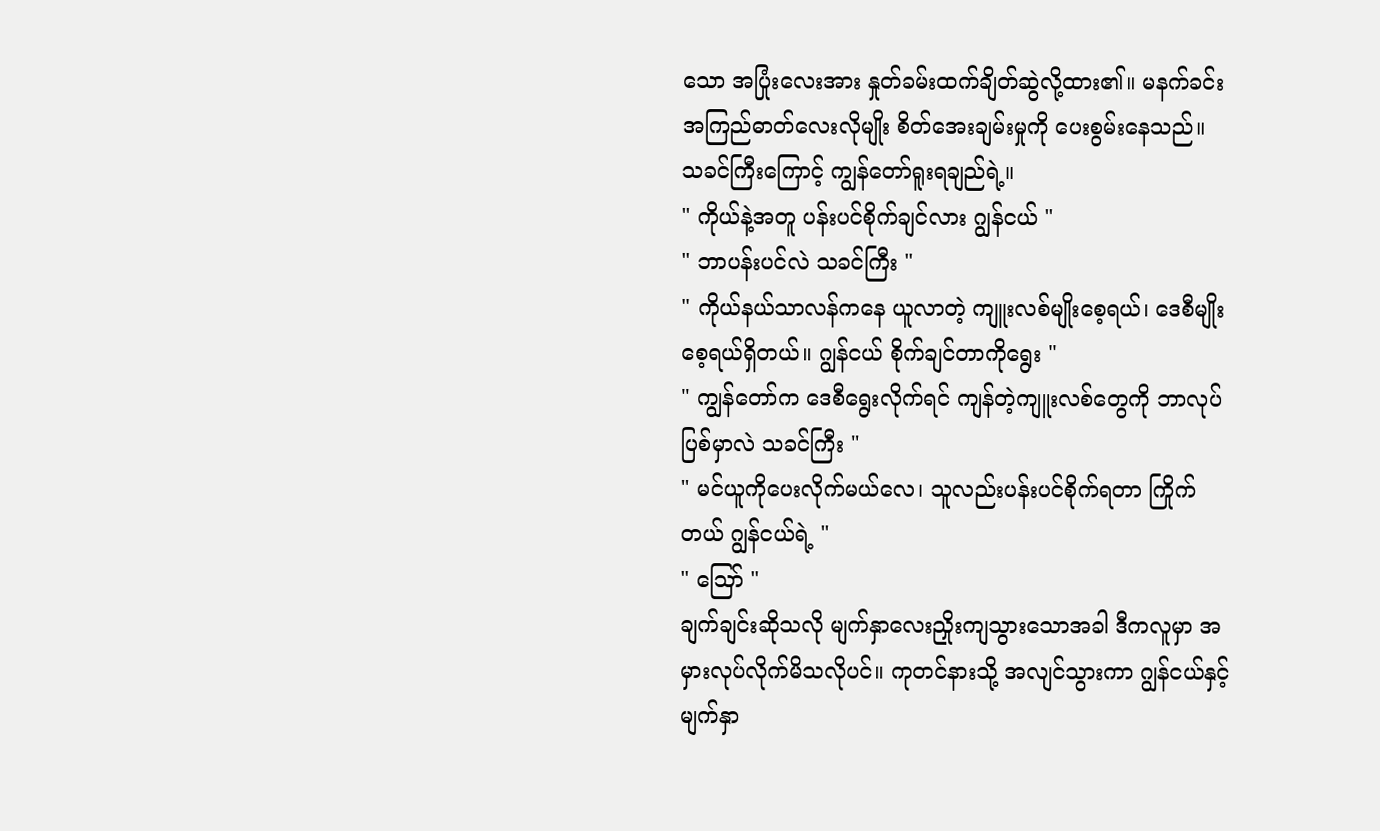သော အပြုံးလေးအား နှုတ်ခမ်းထက်ချိတ်ဆွဲလို့ထား၏။ မနက်ခင်းအကြည်ဓာတ်လေးလိုမျိုး စိတ်အေးချမ်းမှုကို ပေးစွမ်းနေသည်။ သခင်ကြီးကြောင့် ကျွန်တော်ရူးရချည်ရဲ့။
" ကိုယ်နဲ့အတူ ပန်းပင်စိုက်ချင်လား ဂျွန်ငယ် "
" ဘာပန်းပင်လဲ သခင်ကြီး "
" ကိုယ်နယ်သာလန်ကနေ ယူလာတဲ့ ကျူးလစ်မျိုးစေ့ရယ်၊ ဒေစီမျိုးစေ့ရယ်ရှိတယ်။ ဂျွန်ငယ် စိုက်ချင်တာကိုရွေး "
" ကျွန်တော်က ဒေစီရွေးလိုက်ရင် ကျန်တဲ့ကျူးလစ်တွေကို ဘာလုပ်ပြစ်မှာလဲ သခင်ကြီး "
" မင်ယူကိုပေးလိုက်မယ်လေ၊ သူလည်းပန်းပင်စိုက်ရတာ ကြိုက်တယ် ဂျွန်ငယ်ရဲ့ "
" ဪ "
ချက်ချင်းဆိုသလို မျက်နှာလေးညှိုးကျသွားသောအခါ ဒီကလူမှာ အမှားလုပ်လိုက်မိသလိုပင်။ ကုတင်နားသို့ အလျင်သွားကာ ဂျွန်ငယ်နှင့် မျက်နှာ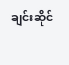ချင်းဆိုင်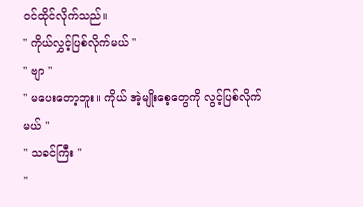ဝင်ထိုင်လိုက်သည်။
" ကိုယ်လွှင့်ပြစ်လိုက်မယ် "
" ဗျာ "
" မပေးတော့ဘူး။ ကိုယ် အဲ့မျိုးစေ့တွေကို လွင့်ပြစ်လိုက်မယ် "
" သခင်ကြီး "
"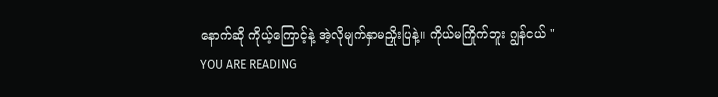နောက်ဆို ကိုယ့်ကြောင့်နဲ့ အဲ့လိုမျက်နှာမညှိုးပြနဲ့။ ကိုယ်မကြိုက်ဘူး ဂျွန်ငယ် "
YOU ARE READING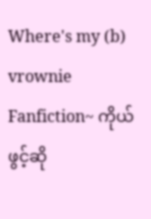Where's my (b) vrownie
Fanfiction~ ကိုယ်ဖွင့်ဆို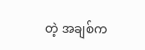တဲ့ အချစ်က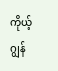ကိုယ့်ဂျွန်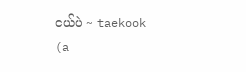ငယ်ပဲ ~ taekook (a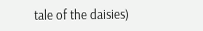tale of the daisies)